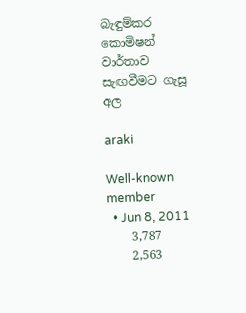බැඳුම්කර කොමිෂන් වාර්තාව සැඟවීමට ගැසූ අල

araki

Well-known member
  • Jun 8, 2011
    3,787
    2,563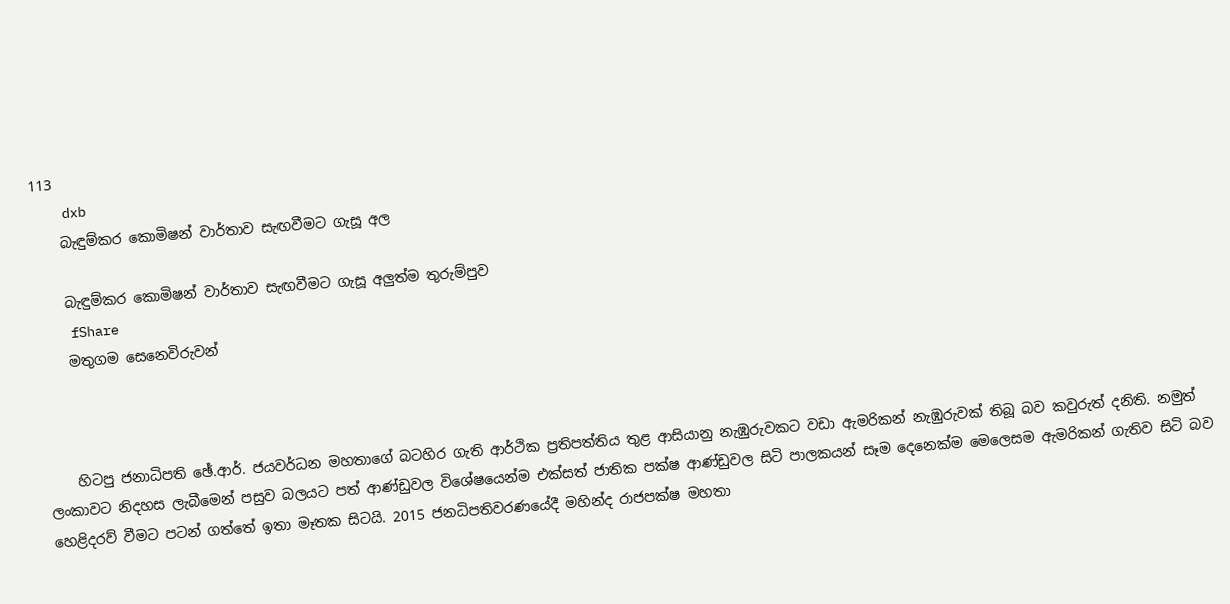113
    dxb
    බැඳුම්කර කොමිෂන් වාර්තාව සැඟවීමට ගැසූ අල

    බැඳුම්කර කොමිෂන් වාර්තාව සැඟවීමට ගැසූ අලුත්ම තුරුම්පුව
    fShare
    මතුගම සෙනෙවිරුවන්



    හිටපු ජනාධිපති ඡේ.ආර්. ජයවර්ධන මහතාගේ බටහිර ගැති ආර්ථික ප්‍රතිපත්තිය තුළ ආසියානු නැඹුරුවකට වඩා ඇමරිකන් නැඹුරුවක්‌ තිබූ බව කවුරුත් දනිති. නමුත් ලංකාවට නිදහස ලැබීමෙන් පසුව බලයට පත් ආණ්‌ඩුවල විශේෂයෙන්ම එක්‌සත් ජාතික පක්‌ෂ ආණ්‌ඩුවල සිටි පාලකයන් සෑම දෙනෙක්‌ම මෙලෙසම ඇමරිකන් ගැතිව සිටි බව හෙළිදරව් වීමට පටන් ගත්තේ ඉතා මෑතක සිටයි. 2015 ජනධිපතිවරණයේදී මහින්ද රාජපක්‌ෂ මහතා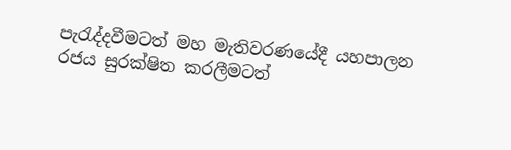පැරැද්දවීමටත් මහ මැතිවරණයේදී යහපාලන රජය සුරක්‌ෂිත කරලීමටත්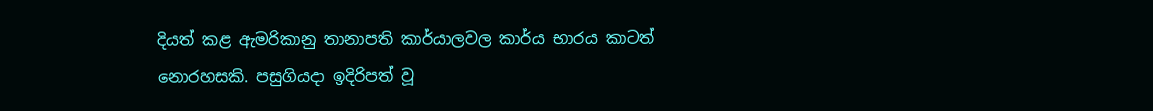දියත් කළ ඇමරිකානු තානාපති කාර්යාලවල කාර්ය භාරය කාටත් නොරහසකි. පසුගියදා ඉදිරිපත් වූ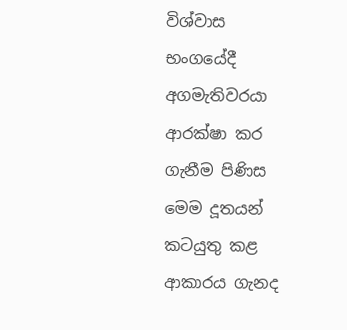විශ්වාස භංගයේදී අගමැතිවරයා ආරක්‌ෂා කර ගැනීම පිණිස මෙම දූතයන් කටයුතු කළ ආකාරය ගැනද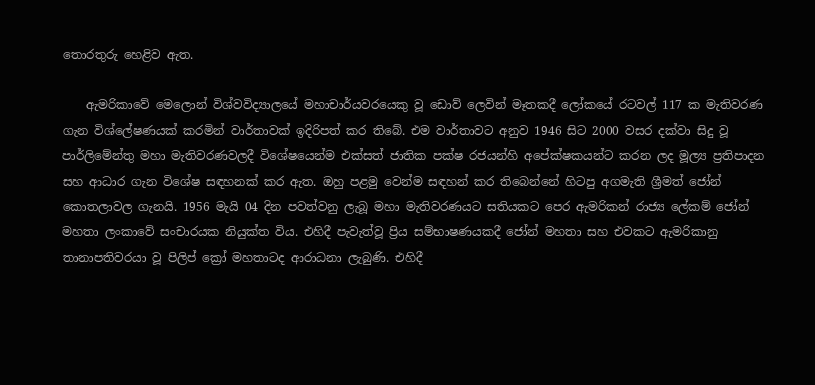තොරතුරු හෙළිව ඇත.

    ඇමරිකාවේ මෙලොන් විශ්වවිද්‍යාලයේ මහාචාර්යවරයෙකු වූ ඩොව් ලෙවින් මෑතකදී ලෝකයේ රටවල් 117 ක මැතිවරණ ගැන විශ්ලේෂණයක්‌ කරමින් වාර්තාවක්‌ ඉදිරිපත් කර තිබේ. එම වාර්තාවට අනුව 1946 සිට 2000 වසර දක්‌වා සිදු වූ පාර්ලිමේන්තු මහා මැතිවරණවලදී විශේෂයෙන්ම එක්‌සත් ජාතික පක්‌ෂ රජයන්හි අපේක්‌ෂකයන්ට කරන ලද මූල්‍ය ප්‍රතිපාදන සහ ආධාර ගැන විශේෂ සඳහනක්‌ කර ඇත. ඔහු පළමු වෙන්ම සඳහන් කර තිබෙන්නේ හිටපු අගමැති ශ්‍රීමත් ජෝන් කොතලාවල ගැනයි. 1956 මැයි 04 දින පවත්වනු ලැබූ මහා මැතිවරණයට සතියකට පෙර ඇමරිකන් රාජ්‍ය ලේකම් ජෝන් මහතා ලංකාවේ සංචාරයක නියුක්‌ත විය. එහිදී පැවැත්වූ ප්‍රිය සම්භාෂණයකදී ජෝන් මහතා සහ එවකට ඇමරිකානු තානාපතිවරයා වූ පිලිප් ක්‍රෝ මහතාටද ආරාධනා ලැබුණි. එහිදී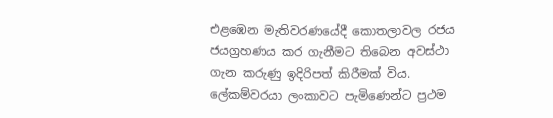එළඹෙන මැතිවරණයේදී කොතලාවල රජය ජයග්‍රහණය කර ගැනීමට තිබෙන අවස්‌ථා ගැන කරුණු ඉදිරිපත් කිරීමක්‌ විය. ලේකම්වරයා ලංකාවට පැමිණෙන්ට ප්‍රථම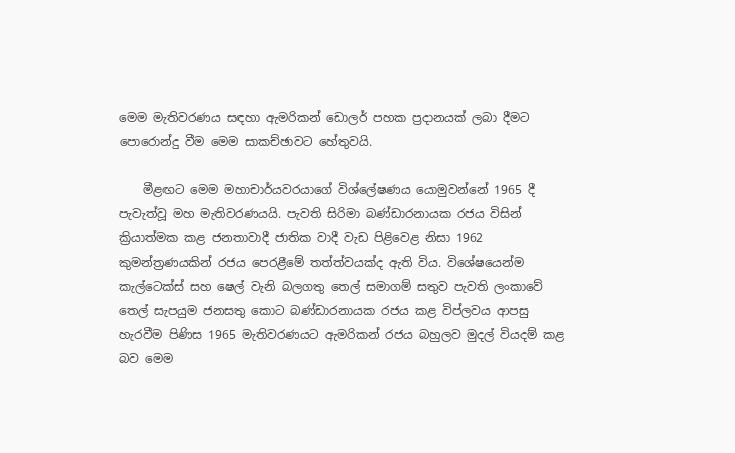මෙම මැතිවරණය සඳහා ඇමරිකන් ඩොලර් පහක ප්‍රදානයක්‌ ලබා දීමට පොරොන්දු වීම මෙම සාකච්ඡාවට හේතුවයි.

    මීළඟට මෙම මහාචාර්යවරයාගේ විශ්ලේෂණය යොමුවන්නේ 1965 දී පැවැත්වූ මහ මැතිවරණයයි. පැවති සිරිමා බණ්‌ඩාරනායක රජය විසින් ක්‍රියාත්මක කළ ජනතාවාදී ජාතික වාදී වැඩ පිළිවෙළ නිසා 1962 කුමන්ත්‍රණයකින් රජය පෙරළීමේ තත්ත්වයක්‌ද ඇති විය. විශේෂයෙන්ම කැල්ටෙක්‌ස්‌ සහ ෂෙල් වැනි බලගතු තෙල් සමාගම් සතුව පැවති ලංකාවේ තෙල් සැපයුම ජනසතු කොට බණ්‌ඩාරනායක රජය කළ විප්ලවය ආපසු හැරවීම පිණිස 1965 මැතිවරණයට ඇමරිකන් රජය බහුලව මුදල් වියදම් කළ බව මෙම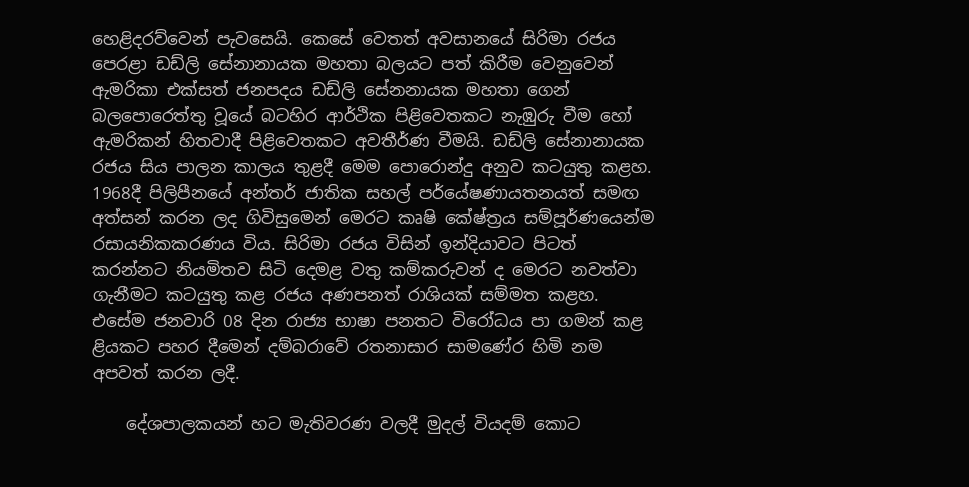හෙළිදරව්වෙන් පැවසෙයි. කෙසේ වෙතත් අවසානයේ සිරිමා රජය පෙරළා ඩඩ්ලි සේනානායක මහතා බලයට පත් කිරීම වෙනුවෙන් ඇමරිකා එක්‌සත් ජනපදය ඩඩ්ලි සේනනායක මහතා ගෙන් බලපොරෙත්තු වූයේ බටහිර ආර්ථික පිළිවෙතකට නැඹුරු වීම හෝ ඇමරිකන් හිතවාදී පිළිවෙතකට අවතීර්ණ වීමයි. ඩඩ්ලි සේනානායක රජය සිය පාලන කාලය තුළදී මෙම පොරොන්දු අනුව කටයුතු කළහ. 1968දී පිලිපීනයේ අන්තර් ජාතික සහල් පර්යේෂණායතනයත් සමඟ අත්සන් කරන ලද ගිවිසුමෙන් මෙරට කෘෂි කේෂ්ත්‍රය සම්පූර්ණයෙන්ම රසායනිකකරණය විය. සිරිමා රජය විසින් ඉන්දියාවට පිටත් කරන්නට නියමිතව සිටි දෙමළ වතු කම්කරුවන් ද මෙරට නවත්වා ගැනීමට කටයුතු කළ රජය අණපනත් රාශියක්‌ සම්මත කළහ. එසේම ජනවාරි 08 දින රාජ්‍ය භාෂා පනතට විරෝධය පා ගමන් කළ ළියකට පහර දීමෙන් දම්බරාවේ රතනාසාර සාමණේර හිමි නම අපවත් කරන ලදී.

    දේශපාලකයන් හට මැතිවරණ වලදී මුදල් වියදම් කොට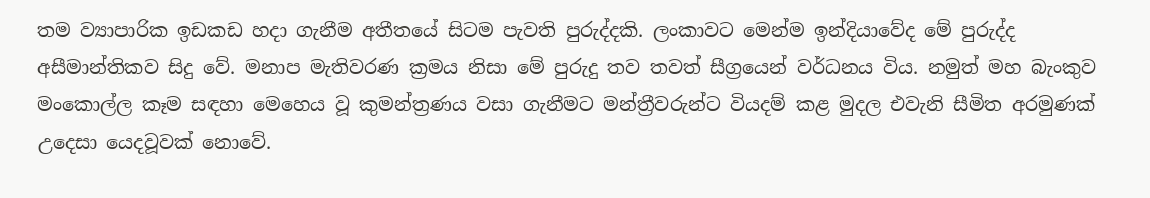තම ව්‍යාපාරික ඉඩකඩ හදා ගැනීම අතීතයේ සිටම පැවති පුරුද්දකි. ලංකාවට මෙන්ම ඉන්දියාවේද මේ පුරුද්ද අසීමාන්තිකව සිදු වේ. මනාප මැතිවරණ ක්‍රමය නිසා මේ පුරුදු තව තවත් සීග්‍රයෙන් වර්ධනය විය. නමුත් මහ බැංකුව මංකොල්ල කෑම සඳහා මෙහෙය වූ කුමන්ත්‍රණය වසා ගැනීමට මන්ත්‍රීවරුන්ට වියදම් කළ මුදල එවැනි සීමිත අරමුණක්‌ උදෙසා යෙදවූවක්‌ නොවේ.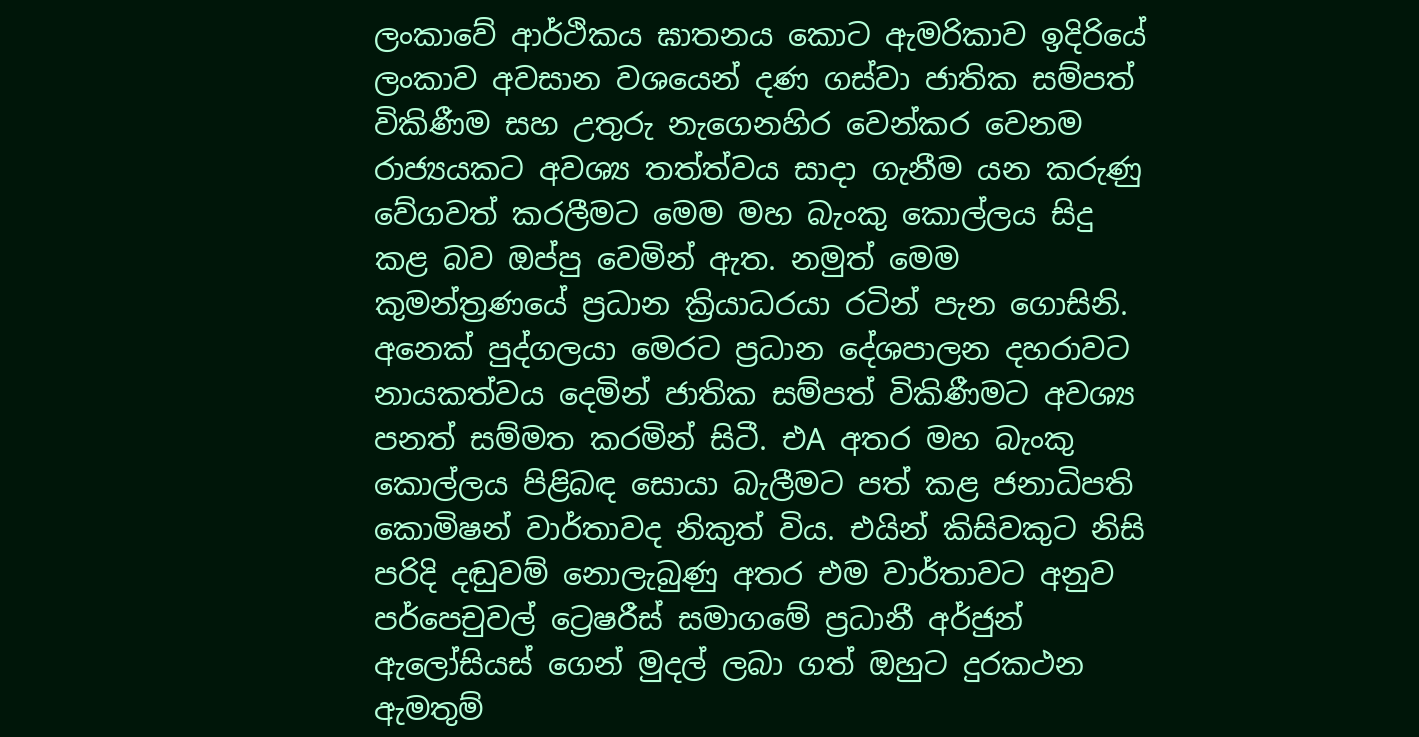ලංකාවේ ආර්ථිකය ඝාතනය කොට ඇමරිකාව ඉදිරියේ ලංකාව අවසාන වශයෙන් දණ ගස්‌වා ජාතික සම්පත් විකිණීම සහ උතුරු නැගෙනහිර වෙන්කර වෙනම රාජ්‍යයකට අවශ්‍ය තත්ත්වය සාදා ගැනීම යන කරුණු වේගවත් කරලීමට මෙම මහ බැංකු කොල්ලය සිදු කළ බව ඔප්පු වෙමින් ඇත. නමුත් මෙම කුමන්ත්‍රණයේ ප්‍රධාන ක්‍රියාධරයා රටින් පැන ගොසිනි. අනෙක්‌ පුද්ගලයා මෙරට ප්‍රධාන දේශපාලන දහරාවට නායකත්වය දෙමින් ජාතික සම්පත් විකිණීමට අවශ්‍ය පනත් සම්මත කරමින් සිටී. එA අතර මහ බැංකු කොල්ලය පිළිබඳ සොයා බැලීමට පත් කළ ජනාධිපති කොමිෂන් වාර්තාවද නිකුත් විය. එයින් කිසිවකුට නිසි පරිදි දඬුවම් නොලැබුණු අතර එම වාර්තාවට අනුව පර්පෙචුවල් ට්‍රෙෂරීස්‌ සමාගමේ ප්‍රධානී අර්ජුන් ඇලෝසියස්‌ ගෙන් මුදල් ලබා ගත් ඔහුට දුරකථන ඇමතුම්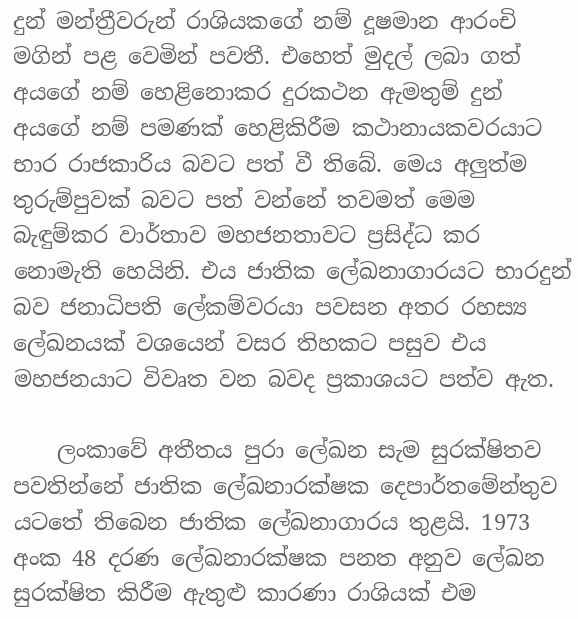දුන් මන්ත්‍රීවරුන් රාශියකගේ නම් දූෂමාන ආරංචි මගින් පළ වෙමින් පවතී. එහෙත් මුදල් ලබා ගත් අයගේ නම් හෙළිනොකර දුරකථන ඇමතුම් දුන් අයගේ නම් පමණක්‌ හෙළිකිරීම කථානායකවරයාට භාර රාජකාරිය බවට පත් වී තිබේ. මෙය අලුත්ම තුරුම්පුවක්‌ බවට පත් වන්නේ තවමත් මෙම බැඳුම්කර වාර්තාව මහජනතාවට ප්‍රසිද්ධ කර නොමැති හෙයිනි. එය ජාතික ලේඛනාගාරයට භාරදුන් බව ජනාධිපති ලේකම්වරයා පවසන අතර රහස්‍ය ලේඛනයක්‌ වශයෙන් වසර තිහකට පසුව එය මහජනයාට විවෘත වන බවද ප්‍රකාශයට පත්ව ඇත.

    ලංකාවේ අතීතය පුරා ලේඛන සැම සුරක්‌ෂිතව පවතින්නේ ජාතික ලේඛනාරක්‌ෂක දෙපාර්තමේන්තුව යටතේ තිබෙන ජාතික ලේඛනාගාරය තුළයි. 1973 අංක 48 දරණ ලේඛනාරක්‌ෂක පනත අනුව ලේඛන සුරක්‌ෂිත කිරීම ඇතුළු කාරණා රාශියක්‌ එම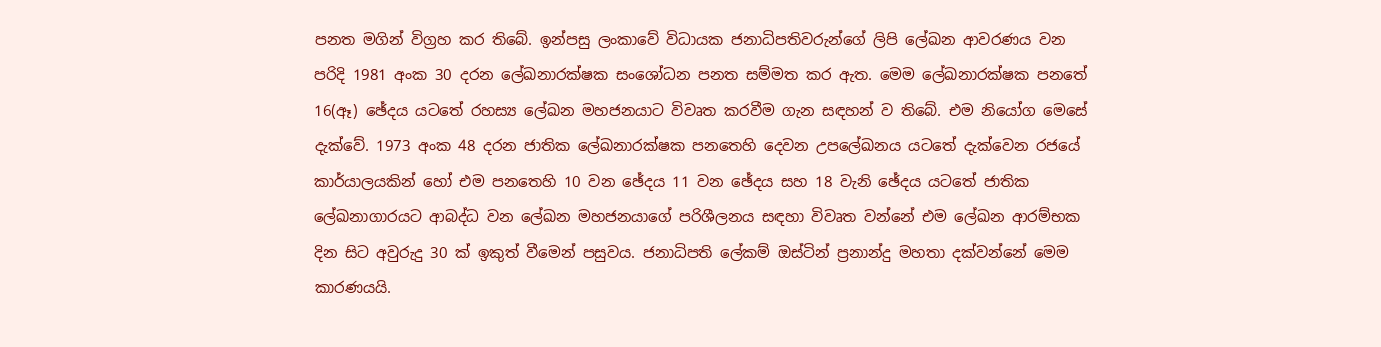පනත මගින් විග්‍රහ කර තිබේ. ඉන්පසු ලංකාවේ විධායක ජනාධිපතිවරුන්ගේ ලිපි ලේඛන ආවරණය වන පරිදි 1981 අංක 30 දරන ලේඛනාරක්‌ෂක සංශෝධන පනත සම්මත කර ඇත. මෙම ලේඛනාරක්‌ෂක පනතේ 16(ඈ) ඡේදය යටතේ රහස්‍ය ලේඛන මහජනයාට විවෘත කරවීම ගැන සඳහන් ව තිබේ. එම නියෝග මෙසේ දැක්‌වේ. 1973 අංක 48 දරන ජාතික ලේඛනාරක්‌ෂක පනතෙහි දෙවන උපලේඛනය යටතේ දැක්‌වෙන රජයේ කාර්යාලයකින් හෝ එම පනතෙහි 10 වන ඡේදය 11 වන ඡේදය සහ 18 වැනි ඡේදය යටතේ ජාතික ලේඛනාගාරයට ආබද්ධ වන ලේඛන මහජනයාගේ පරිශීලනය සඳහා විවෘත වන්නේ එම ලේඛන ආරම්භක දින සිට අවුරුදු 30 ක්‌ ඉකුත් වීමෙන් පසුවය. ජනාධිපති ලේකම් ඔස්‌ටින් ප්‍රනාන්දු මහතා දක්‌වන්නේ මෙම කාරණයයි.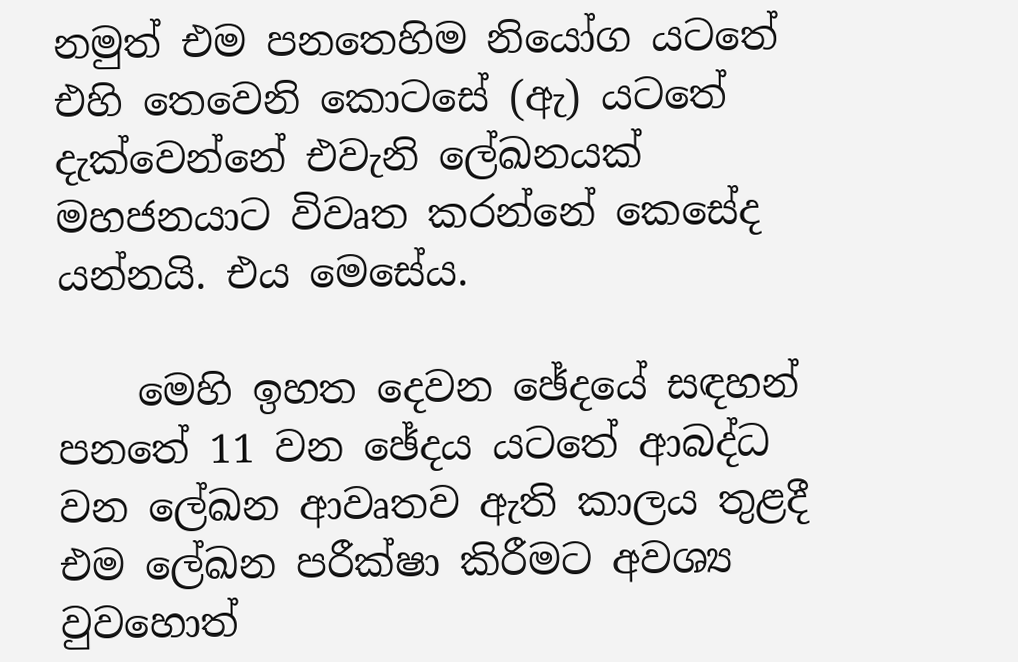නමුත් එම පනතෙහිම නියෝග යටතේ එහි තෙවෙනි කොටසේ (ඇ) යටතේ දැක්‌වෙන්නේ එවැනි ලේඛනයක්‌ මහජනයාට විවෘත කරන්නේ කෙසේද යන්නයි. එය මෙසේය.

    මෙහි ඉහත දෙවන ඡේදයේ සඳහන් පනතේ 11 වන ඡේදය යටතේ ආබද්ධ වන ලේඛන ආවෘතව ඇති කාලය තුළදී එම ලේඛන පරීක්‌ෂා කිරීමට අවශ්‍ය වුවහොත්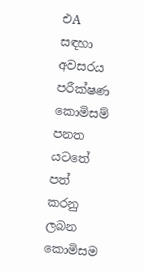එA සඳහා අවසරය පරීක්‌ෂණ කොමිසම් පනත යටතේ පත් කරනු ලබන කොමිසම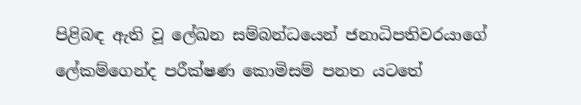පිළිබඳ ඇති වූ ලේඛන සම්බන්ධයෙන් ජනාධිපතිවරයාගේ ලේකම්ගෙන්ද පරීක්‌ෂණ කොමිසම් පනත යටතේ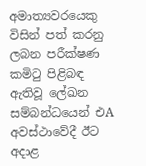අමාත්‍යවරයෙකු විසින් පත් කරනු ලබන පරීක්‌ෂණ කමිටු පිළිබඳ ඇතිවූ ලේඛන සම්බන්ධයෙන් එA අවස්‌ථාවේදී ඊට අදාළ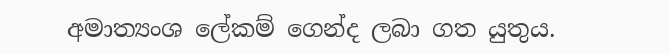අමාත්‍යංශ ලේකම් ගෙන්ද ලබා ගත යුතුය.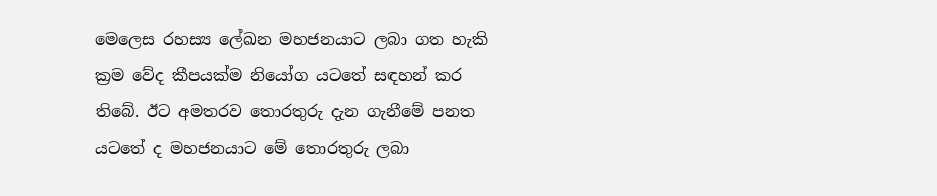මෙලෙස රහස්‍ය ලේඛන මහජනයාට ලබා ගත හැකි ක්‍රම වේද කීපයක්‌ම නියෝග යටතේ සඳහන් කර තිබේ. ඊට අමතරව තොරතුරු දැන ගැනීමේ පනත යටතේ ද මහජනයාට මේ තොරතුරු ලබා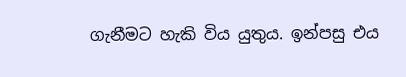ගැනීමට හැකි විය යුතුය. ඉන්පසු එය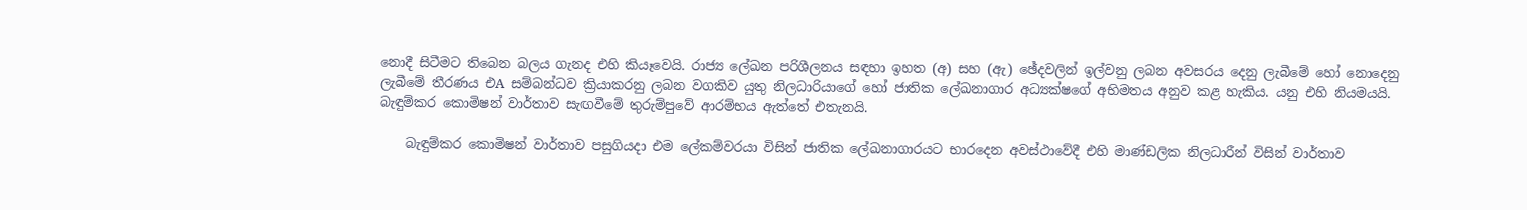නොදී සිටීමට තිබෙන බලය ගැනද එහි කියෑවෙයි. රාජ්‍ය ලේඛන පරිශීලනය සඳහා ඉහත (අ) සහ (ඇ) ඡේදවලින් ඉල්වනු ලබන අවසරය දෙනු ලැබීමේ හෝ නොදෙනු ලැබීමේ තීරණය එA සම්බන්ධව ක්‍රියාකරනු ලබන වගකිව යුතු නිලධාරියාගේ හෝ ජාතික ලේඛනාගාර අධ්‍යක්‌ෂගේ අභිමතය අනුව කළ හැකිය. යනු එහි නියමයයි. බැඳුම්කර කොමිෂන් වාර්තාව සැඟවීමේ තුරුම්පුවේ ආරම්භය ඇත්තේ එතැනයි.

    බැඳුම්කර කොමිෂන් වාර්තාව පසුගියදා එම ලේකම්වරයා විසින් ජාතික ලේඛනාගාරයට භාරදෙන අවස්‌ථාවේදී එහි මාණ්‌ඩලික නිලධාරීන් විසින් වාර්තාව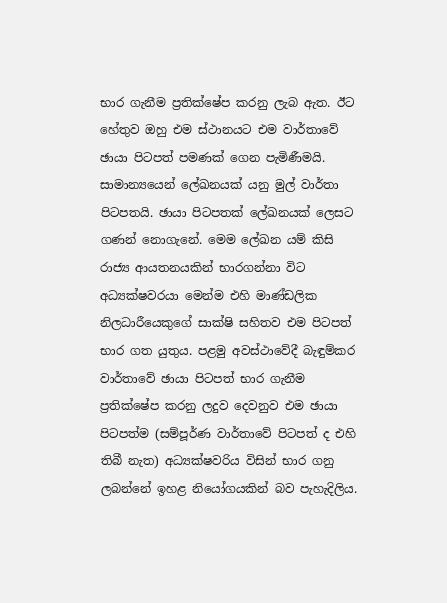භාර ගැනීම ප්‍රතික්‌ෂේප කරනු ලැබ ඇත. ඊට හේතුව ඔහු එම ස්‌ථානයට එම වාර්තාවේ ඡායා පිටපත් පමණක්‌ ගෙන පැමිණීමයි. සාමාන්‍යයෙන් ලේඛනයක්‌ යනු මුල් වාර්තා පිටපතයි. ඡායා පිටපතක්‌ ලේඛනයක්‌ ලෙසට ගණන් නොගැනේ. මෙම ලේඛන යම් කිසි රාජ්‍ය ආයතනයකින් භාරගන්නා විට අධ්‍යක්‌ෂවරයා මෙන්ම එහි මාණ්‌ඩලික නිලධාරීයෙකුගේ සාක්‌ෂි සහිතව එම පිටපත් භාර ගත යුතුය. පළමු අවස්‌ථාවේදී බැඳුම්කර වාර්තාවේ ඡායා පිටපත් භාර ගැනීම ප්‍රතික්‌ෂේප කරනු ලදුව දෙවනුව එම ඡායා පිටපත්ම (සම්පූර්ණ වාර්තාවේ පිටපත් ද එහි තිබී නැත) අධ්‍යක්‌ෂවරිය විසින් භාර ගනු ලබන්නේ ඉහළ නියෝගයකින් බව පැහැදිලිය.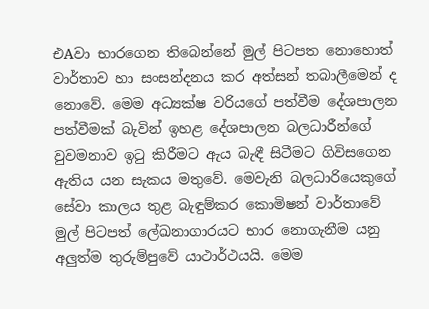එAවා භාරගෙන තිබෙන්නේ මුල් පිටපත නොහොත් වාර්තාව හා සංසන්දනය කර අත්සන් තබාලීමෙන් ද නොවේ. මෙම අධ්‍යක්‌ෂ වරියගේ පත්වීම දේශපාලන පත්වීමක්‌ බැවින් ඉහළ දේශපාලන බලධාරීන්ගේ වුවමනාව ඉටු කිරීමට ඇය බැඳී සිටීමට ගිවිසගෙන ඇතිය යන සැකය මතුවේ. මෙවැනි බලධාරියෙකුගේ සේවා කාලය තුළ බැඳුම්කර කොමිෂන් වාර්තාවේ මුල් පිටපත් ලේඛනාගාරයට භාර නොගැනීම යනු අලුත්ම තුරුම්පුවේ යාථාර්ථයයි. මෙම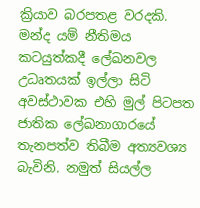ක්‍රියාව බරපතළ වරදකි. මන්ද යම් නීතිමය කටයුත්කදී ලේඛනවල උධෘතයක්‌ ඉල්ලා සිටි අවස්‌ථාවක එහි මුල් පිටපත ජාතික ලේඛනාගාරයේ තැනපත්ව තිබීම අත්‍යවශ්‍ය බැවිනි. නමුත් සියල්ල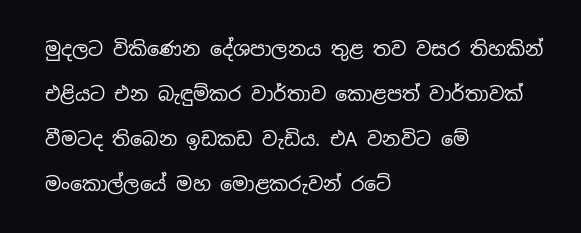මුදලට විකිණෙන දේශපාලනය තුළ තව වසර තිහකින් එළියට එන බැඳුම්කර වාර්තාව කොළපත් වාර්තාවක්‌ වීමටද තිබෙන ඉඩකඩ වැඩිය. එA වනවිට මේ මංකොල්ලයේ මහ මොළකරුවන් රටේ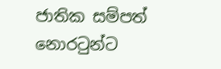ජාතික සම්පත් නොරටුන්ට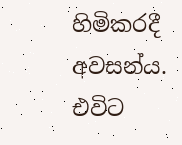හිමිකරදී අවසන්ය. එවිට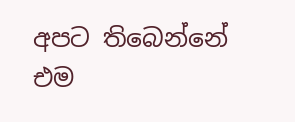අපට තිබෙන්නේ එම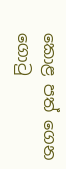කොළ පත් ගෙන ගොටු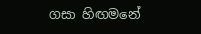ගසා හිඟමනේ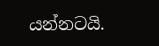යන්නටයි.